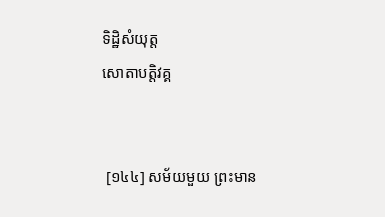ទិដ្ឋិសំយុត្ត
សោតាបត្តិវគ្គ


 [១៤៤] សម័យមួយ ព្រះមាន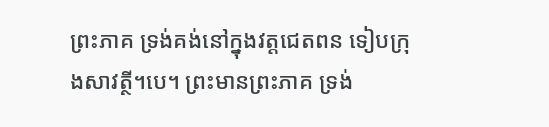ព្រះភាគ ទ្រង់គង់នៅក្នុងវត្តជេតពន ទៀបក្រុងសាវត្ថី។បេ។ ព្រះមានព្រះភាគ ទ្រង់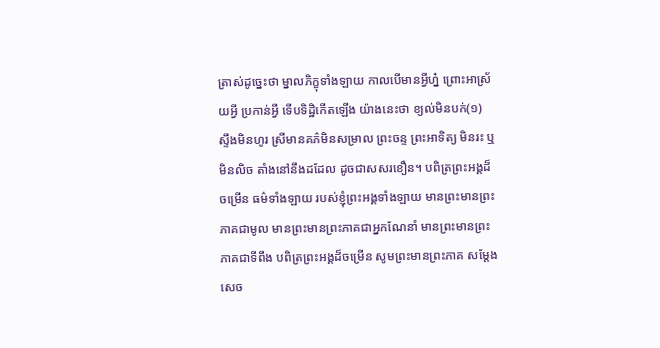ត្រាស់ដូច្នេះថា ម្នាលភិក្ខុទាំងឡាយ កាលបើមានអ្វីហ្ន៎ ព្រោះអាស្រ័យអ្វី ប្រកាន់អ្វី ទើបទិដ្ឋិកើតឡើង យ៉ាងនេះថា ខ្យល់មិនបក់(១) ស្ទឹងមិនហូរ ស្រីមានគភ៌មិនសម្រាល ព្រះចន្ទ ព្រះអាទិត្យ មិនរះ ឬមិនលិច តាំងនៅនឹងដដែល ដូចជាសសរខឿន។ បពិត្រព្រះអង្គដ៏ចម្រើន ធម៌ទាំងឡាយ របស់ខ្ញុំព្រះអង្គទាំងឡាយ មានព្រះមានព្រះភាគជាមូល មានព្រះមានព្រះភាគជាអ្នកណែនាំ មានព្រះមានព្រះភាគជាទីពឹង បពិត្រព្រះអង្គដ៏ចម្រើន សូមព្រះមានព្រះភាគ សម្តែងសេច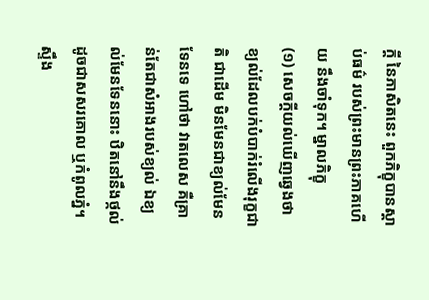ក្តី នៃភាសិតនេះ ពួកភិក្ខុបានស្តាប់ធម៌ របស់ព្រះមានព្រះភាគហើយ នឹងចាំទុក។ ម្នាលភិក្ខុ
(១) សេចក្តីយល់ឃើញឆ្វេងថា ខ្យល់ដែលបក់បំបាក់រំលើងរុក្ខជាតិ ជាដើម មិនមែនជាខ្យល់មែនទែនទេ ហៅថា វាតលេស គឺគ្រាន់តែជាសំអាងរបស់ខ្យល់ ឯខ្យល់មែនទែននោះ ឋិតនៅនឹងថ្កល់ ដូចជាសសរគោល ឬកំពូលភ្នំ។ ស្ទឹង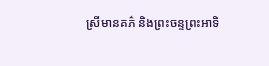ស្រីមានគភ៌ និងព្រះចន្ទព្រះអាទិ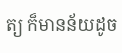ត្យ ក៏មានន័យដូច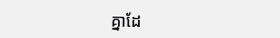គ្នាដែ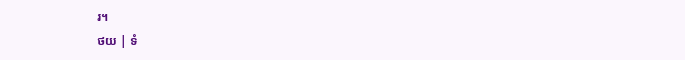រ។
ថយ | ទំ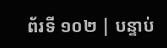ព័រទី ១០២ | បន្ទាប់